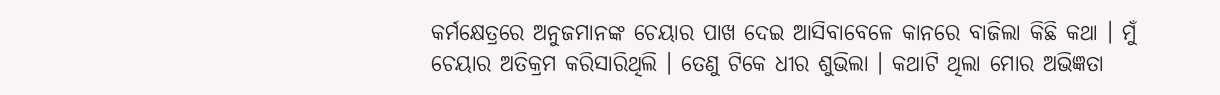କର୍ମକ୍ଷେତ୍ରରେ ଅନୁଜମାନଙ୍କ ଚେୟାର ପାଖ ଦେଇ ଆସିବାବେଳେ କାନରେ ବାଜିଲା କିଛି କଥା । ମୁଁ ଚେୟାର ଅତିକ୍ରମ କରିସାରିଥିଲି । ତେଣୁ ଟିକେ ଧୀର ଶୁଭିଲା । କଥାଟି ଥିଲା ମୋର ଅଭିଜ୍ଞତା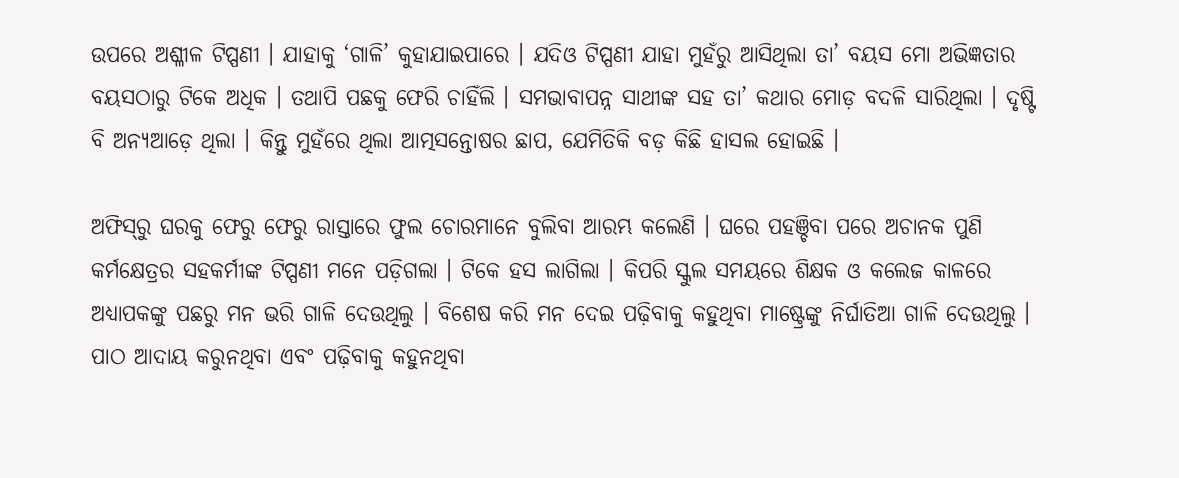ଉପରେ ଅଶ୍ଳୀଳ ଟିପ୍ପଣୀ । ଯାହାକୁ ‘ଗାଳି’ କୁହାଯାଇପାରେ । ଯଦିଓ ଟିପ୍ପଣୀ ଯାହା ମୁହଁରୁ ଆସିଥିଲା ତା’ ବୟସ ମୋ ଅଭିଜ୍ଞତାର ବୟସଠାରୁ ଟିକେ ଅଧିକ । ତଥାପି ପଛକୁ ଫେରି ଚାହିଁଲି । ସମଭାବାପନ୍ନ ସାଥୀଙ୍କ ସହ ତା’ କଥାର ମୋଡ଼ ବଦଳି ସାରିଥିଲା । ଦୃଷ୍ଟି ବି ଅନ୍ୟଆଡ଼େ ଥିଲା । କିନ୍ତୁ ମୁହଁରେ ଥିଲା ଆତ୍ମସନ୍ତୋଷର ଛାପ, ଯେମିତିକି ବଡ଼ କିଛି ହାସଲ ହୋଇଛି ।

ଅଫିସ୍‌ରୁ ଘରକୁ ଫେରୁ ଫେରୁ ରାସ୍ତାରେ ଫୁଲ ଚୋରମାନେ ବୁଲିବା ଆରମ୍ଭ କଲେଣି । ଘରେ ପହଞ୍ଚିବା ପରେ ଅଚାନକ ପୁଣି କର୍ମକ୍ଷେତ୍ରର ସହକର୍ମୀଙ୍କ ଟିପ୍ପଣୀ ମନେ ପଡ଼ିଗଲା । ଟିକେ ହସ ଲାଗିଲା । କିପରି ସ୍କୁଲ ସମୟରେ ଶିକ୍ଷକ ଓ କଲେଜ କାଳରେ ଅଧ୍ୟାପକଙ୍କୁ ପଛରୁ ମନ ଭରି ଗାଳି ଦେଉଥିଲୁ । ବିଶେଷ କରି ମନ ଦେଇ ପଢ଼ିବାକୁ କହୁଥିବା ମାଷ୍ଟ୍ରେଙ୍କୁ ନିର୍ଘାତିଆ ଗାଳି ଦେଉଥିଲୁ । ପାଠ ଆଦାୟ କରୁନଥିବା ଏବଂ ପଢ଼ିବାକୁ କହୁନଥିବା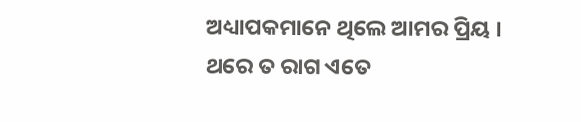ଅଧ୍ୟାପକମାନେ ଥିଲେ ଆମର ପ୍ରିୟ । ଥରେ ତ ରାଗ ଏତେ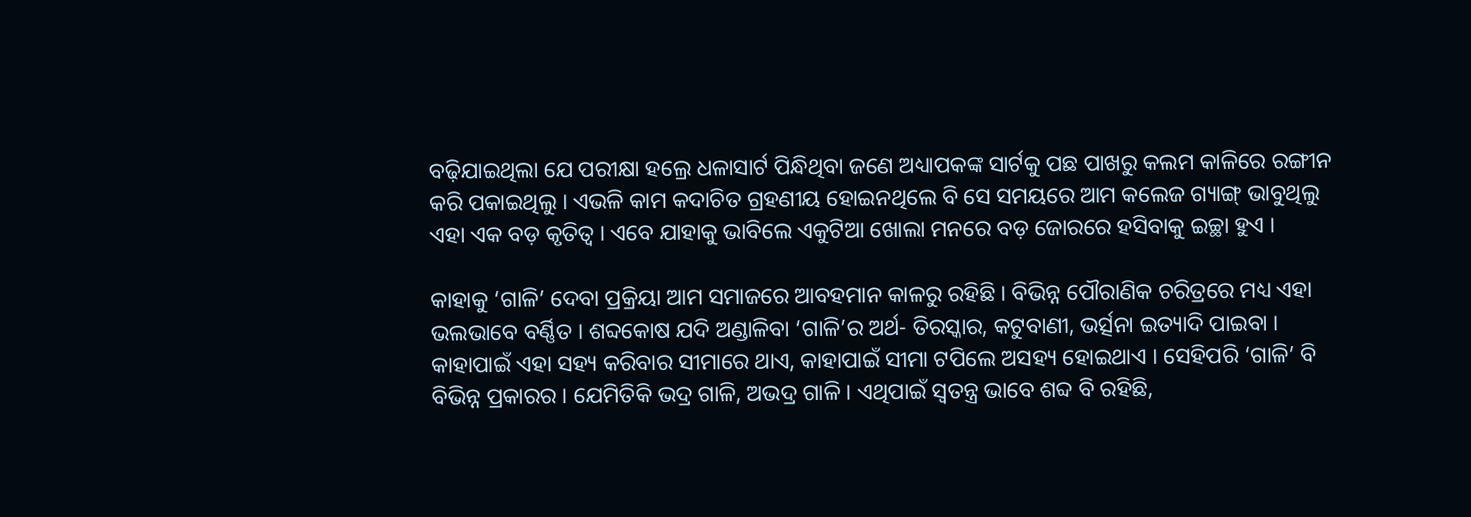ବଢ଼ିଯାଇଥିଲା ଯେ ପରୀକ୍ଷା ହଲ୍ରେ ଧଳାସାର୍ଟ ପିନ୍ଧିଥିବା ଜଣେ ଅଧ୍ୟାପକଙ୍କ ସାର୍ଟକୁ ପଛ ପାଖରୁ କଲମ କାଳିରେ ରଙ୍ଗୀନ କରି ପକାଇଥିଲୁ । ଏଭଳି କାମ କଦାଚିତ ଗ୍ରହଣୀୟ ହୋଇନଥିଲେ ବି ସେ ସମୟରେ ଆମ କଲେଜ ଗ୍ୟାଙ୍ଗ୍ ଭାବୁଥିଲୁ ଏହା ଏକ ବଡ଼ କୃତିତ୍ୱ । ଏବେ ଯାହାକୁ ଭାବିଲେ ଏକୁଟିଆ ଖୋଲା ମନରେ ବଡ଼ ଜୋରରେ ହସିବାକୁ ଇଚ୍ଛା ହୁଏ ।

କାହାକୁ ‘ଗାଳି’ ଦେବା ପ୍ରକ୍ରିୟା ଆମ ସମାଜରେ ଆବହମାନ କାଳରୁ ରହିଛି । ବିଭିନ୍ନ ପୌରାଣିକ ଚରିତ୍ରରେ ମଧ୍ୟ ଏହା ଭଲଭାବେ ବର୍ଣ୍ଣିତ । ଶବ୍ଦକୋଷ ଯଦି ଅଣ୍ଡାଳିବା ‘ଗାଳି’ର ଅର୍ଥ- ତିରସ୍କାର, କଟୁବାଣୀ, ଭର୍ତ୍ସନା ଇତ୍ୟାଦି ପାଇବା । କାହାପାଇଁ ଏହା ସହ୍ୟ କରିବାର ସୀମାରେ ଥାଏ, କାହାପାଇଁ ସୀମା ଟପିଲେ ଅସହ୍ୟ ହୋଇଥାଏ । ସେହିପରି ‘ଗାଳି’ ବି ବିଭିନ୍ନ ପ୍ରକାରର । ଯେମିତିକି ଭଦ୍ର ଗାଳି, ଅଭଦ୍ର ଗାଳି । ଏଥିପାଇଁ ସ୍ୱତନ୍ତ୍ର ଭାବେ ଶବ୍ଦ ବି ରହିଛି,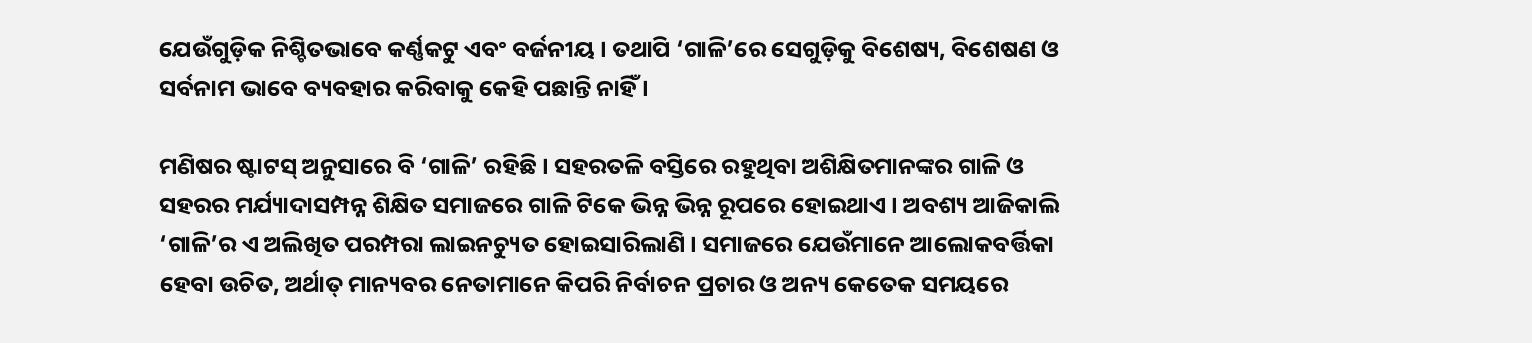ଯେଉଁଗୁଡ଼ିକ ନିଶ୍ଚିତଭାବେ କର୍ଣ୍ଣକଟୁ ଏବଂ ବର୍ଜନୀୟ । ତଥାପି ‘ଗାଳି’ରେ ସେଗୁଡ଼ିକୁ ବିଶେଷ୍ୟ, ବିଶେଷଣ ଓ ସର୍ବନାମ ଭାବେ ବ୍ୟବହାର କରିବାକୁ କେହି ପଛାନ୍ତି ନାହିଁ ।

ମଣିଷର ଷ୍ଟାଟସ୍ ଅନୁସାରେ ବି ‘ଗାଳି’ ରହିଛି । ସହରତଳି ବସ୍ତିରେ ରହୁଥିବା ଅଶିକ୍ଷିତମାନଙ୍କର ଗାଳି ଓ ସହରର ମର୍ଯ୍ୟାଦାସମ୍ପନ୍ନ ଶିକ୍ଷିତ ସମାଜରେ ଗାଳି ଟିକେ ଭିନ୍ନ ଭିନ୍ନ ରୂପରେ ହୋଇଥାଏ । ଅବଶ୍ୟ ଆଜିକାଲି ‘ଗାଳି’ର ଏ ଅଲିଖିତ ପରମ୍ପରା ଲାଇନଚ୍ୟୁତ ହୋଇସାରିଲାଣି । ସମାଜରେ ଯେଉଁମାନେ ଆଲୋକବର୍ତ୍ତିକା ହେବା ଉଚିତ, ଅର୍ଥାତ୍ ମାନ୍ୟବର ନେତାମାନେ କିପରି ନିର୍ବାଚନ ପ୍ରଚାର ଓ ଅନ୍ୟ କେତେକ ସମୟରେ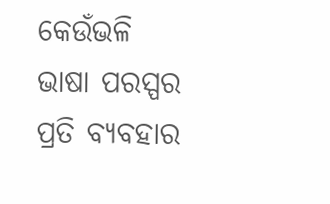କେଉଁଭଳି ଭାଷା ପରସ୍ପର ପ୍ରତି ବ୍ୟବହାର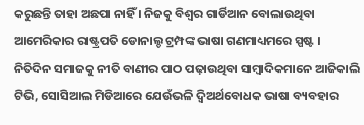କରୁଛନ୍ତି ତାହା ଅଛପା ନାହିଁ । ନିଜକୁ ବିଶ୍ୱର ଗାର୍ଡିଆନ ବୋଲାଉଥିବା ଆମେରିକାର ରାଷ୍ଟ୍ରପତି ଡୋନାଲ୍ଡ ଟ୍ରମ୍ପଙ୍କ ଭାଷା ଗଣମାଧ୍ୟମରେ ସ୍ପଷ୍ଟ । ନିତିଦିନ ସମାଜକୁ ନୀତି ବାଣୀର ପାଠ ପଢ଼ାଉଥିବା ସାମ୍ବାଦିକମାନେ ଆଜିକାଲି ଟିଭି, ସୋସିଆଲ ମିଡିଆରେ ଯେଉଁଭଳି ଦ୍ୱିଅର୍ଥବୋଧକ ଭାଷା ବ୍ୟବହାର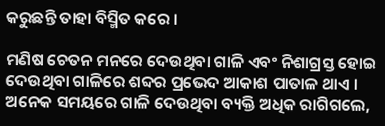କରୁଛନ୍ତି ତାହା ବିସ୍ମିତ କରେ ।

ମଣିଷ ଚେତନ ମନରେ ଦେଉଥିବା ଗାଳି ଏବଂ ନିଶାଗ୍ରସ୍ତ ହୋଇ ଦେଉଥିବା ଗାଳିରେ ଶବ୍ଦର ପ୍ରଭେଦ ଆକାଶ ପାତାଳ ଥାଏ । ଅନେକ ସମୟରେ ଗାଳି ଦେଉଥିବା ବ୍ୟକ୍ତି ଅଧିକ ରାଗିଗଲେ,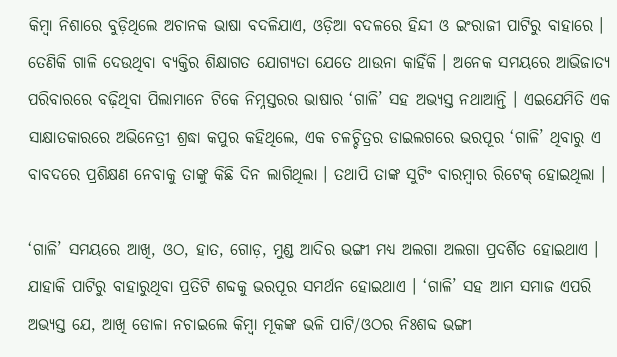କିମ୍ବା ନିଶାରେ ବୁଡ଼ିଥିଲେ ଅଚାନକ ଭାଷା ବଦଳିଯାଏ, ଓଡ଼ିଆ ବଦଳରେ ହିନ୍ଦୀ ଓ ଇଂରାଜୀ ପାଟିରୁ ବାହାରେ । ତେଣିକି ଗାଳି ଦେଉଥିବା ବ୍ୟକ୍ତିର ଶିକ୍ଷାଗତ ଯୋଗ୍ୟତା ଯେତେ ଥାଉନା କାହିଁକି । ଅନେକ ସମୟରେ ଆଭିଜାତ୍ୟ ପରିବାରରେ ବଢ଼ିଥିବା ପିଲାମାନେ ଟିକେ ନିମ୍ନସ୍ତରର ଭାଷାର ‘ଗାଳି’ ସହ ଅଭ୍ୟସ୍ତ ନଥାଆନ୍ତି । ଏଇଯେମିତି ଏକ ସାକ୍ଷାତକାରରେ ଅଭିନେତ୍ରୀ ଶ୍ରଦ୍ଧା କପୁର କହିଥିଲେ, ଏକ ଚଳଚ୍ଚିତ୍ରର ଡାଇଲଗରେ ଭରପୂର ‘ଗାଳି’ ଥିବାରୁ ଏ ବାବଦରେ ପ୍ରଶିକ୍ଷଣ ନେବାକୁ ତାଙ୍କୁ କିଛି ଦିନ ଲାଗିଥିଲା । ତଥାପି ତାଙ୍କ ସୁଟିଂ ବାରମ୍ବାର ରିଟେକ୍ ହୋଇଥିଲା ।

‘ଗାଳି’ ସମୟରେ ଆଖି, ଓଠ, ହାତ, ଗୋଡ଼, ମୁଣ୍ଡ ଆଦିର ଭଙ୍ଗୀ ମଧ୍ୟ ଅଲଗା ଅଲଗା ପ୍ରଦର୍ଶିତ ହୋଇଥାଏ । ଯାହାକି ପାଟିରୁ ବାହାରୁଥିବା ପ୍ରତିଟି ଶବ୍ଦକୁ ଭରପୂର ସମର୍ଥନ ହୋଇଥାଏ । ‘ଗାଳି’ ସହ ଆମ ସମାଜ ଏପରି ଅଭ୍ୟସ୍ତ ଯେ, ଆଖି ଡୋଳା ନଚାଇଲେ କିମ୍ବା ମୂକଙ୍କ ଭଳି ପାଟି/ଓଠର ନିଃଶବ୍ଦ ଭଙ୍ଗୀ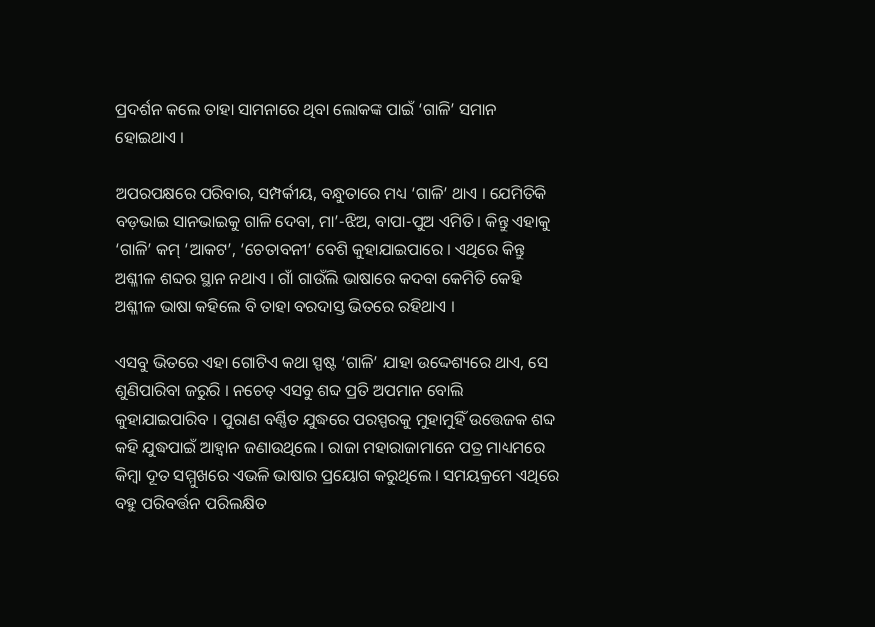ପ୍ରଦର୍ଶନ କଲେ ତାହା ସାମନାରେ ଥିବା ଲୋକଙ୍କ ପାଇଁ ‘ଗାଳି’ ସମାନ ହୋଇଥାଏ ।

ଅପରପକ୍ଷରେ ପରିବାର, ସମ୍ପର୍କୀୟ, ବନ୍ଧୁତାରେ ମଧ୍ୟ ‘ଗାଳି’ ଥାଏ । ଯେମିତିକି ବଡ଼ଭାଇ ସାନଭାଇକୁ ଗାଳି ଦେବା, ମା’-ଝିଅ, ବାପା-ପୁଅ ଏମିତି । କିନ୍ତୁ ଏହାକୁ ‘ଗାଳି’ କମ୍ ‘ଆକଟ’, ‘ଚେତାବନୀ’ ବେଶି କୁହାଯାଇପାରେ । ଏଥିରେ କିନ୍ତୁ ଅଶ୍ଳୀଳ ଶବ୍ଦର ସ୍ଥାନ ନଥାଏ । ଗାଁ ଗାଉଁଲି ଭାଷାରେ କଦବା କେମିତି କେହି ଅଶ୍ଳୀଳ ଭାଷା କହିଲେ ବି ତାହା ବରଦାସ୍ତ ଭିତରେ ରହିଥାଏ ।

ଏସବୁ ଭିତରେ ଏହା ଗୋଟିଏ କଥା ସ୍ପଷ୍ଟ ‘ଗାଳି’ ଯାହା ଉଦ୍ଦେଶ୍ୟରେ ଥାଏ, ସେ ଶୁଣିପାରିବା ଜରୁରି । ନଚେତ୍ ଏସବୁ ଶବ୍ଦ ପ୍ରତି ଅପମାନ ବୋଲି କୁହାଯାଇପାରିବ । ପୁରାଣ ବର୍ଣ୍ଣିତ ଯୁଦ୍ଧରେ ପରସ୍ପରକୁ ମୁହାମୁହିଁ ଉତ୍ତେଜକ ଶବ୍ଦ କହି ଯୁଦ୍ଧପାଇଁ ଆହ୍ୱାନ ଜଣାଉଥିଲେ । ରାଜା ମହାରାଜାମାନେ ପତ୍ର ମାଧ୍ୟମରେ କିମ୍ବା ଦୂତ ସମ୍ମୁଖରେ ଏଭଳି ଭାଷାର ପ୍ରୟୋଗ କରୁଥିଲେ । ସମୟକ୍ରମେ ଏଥିରେ ବହୁ ପରିବର୍ତ୍ତନ ପରିଲକ୍ଷିତ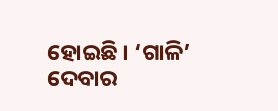ହୋଇଛି । ‘ଗାଳି’ ଦେବାର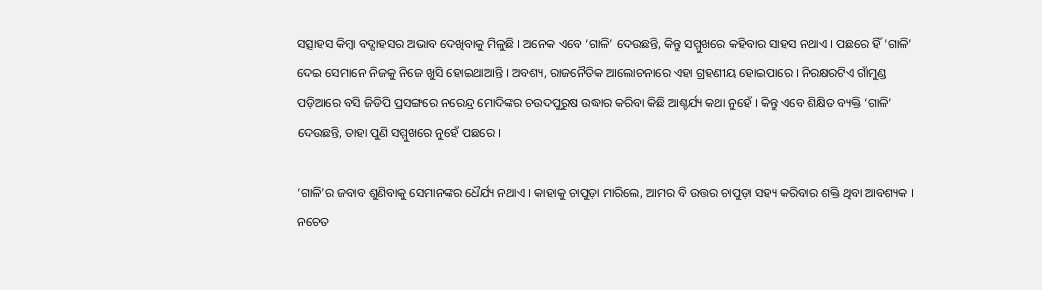ସତ୍ସାହସ କିମ୍ବା ବଦ୍ସାହସର ଅଭାବ ଦେଖିବାକୁ ମିଳୁଛି । ଅନେକ ଏବେ ‘ଗାଳି’ ଦେଉଛନ୍ତି, କିନ୍ତୁ ସମ୍ମୁଖରେ କହିବାର ସାହସ ନଥାଏ । ପଛରେ ହିଁ ‘ଗାଳି’ ଦେଇ ସେମାନେ ନିଜକୁ ନିଜେ ଖୁସି ହୋଇଥାଆନ୍ତି । ଅବଶ୍ୟ, ରାଜନୈତିକ ଆଲୋଚନାରେ ଏହା ଗ୍ରହଣୀୟ ହୋଇପାରେ । ନିରକ୍ଷରଟିଏ ଗାଁମୁଣ୍ଡ ପଡ଼ିଆରେ ବସି ଜିଡିପି ପ୍ରସଙ୍ଗରେ ନରେନ୍ଦ୍ର ମୋଦିଙ୍କର ଚଉଦପୁରୁଷ ଉଦ୍ଧାର କରିବା କିଛି ଆଶ୍ଚର୍ଯ୍ୟ କଥା ନୁହେଁ । କିନ୍ତୁ ଏବେ ଶିକ୍ଷିତ ବ୍ୟକ୍ତି ‘ଗାଳି’ ଦେଉଛନ୍ତି, ତାହା ପୁଣି ସମ୍ମୁଖରେ ନୁହେଁ ପଛରେ ।

‘ଗାଳି’ର ଜବାବ ଶୁଣିବାକୁ ସେମାନଙ୍କର ଧୈର୍ଯ୍ୟ ନଥାଏ । କାହାକୁ ଚାପୁଡ଼ା ମାରିଲେ, ଆମର ବି ଉତ୍ତର ଚାପୁଡ଼ା ସହ୍ୟ କରିବାର ଶକ୍ତି ଥିବା ଆବଶ୍ୟକ । ନଚେତ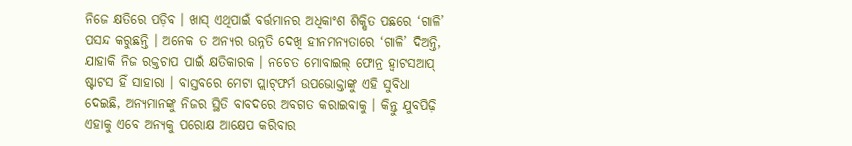ନିଜେ କ୍ଷତିରେ ପଡ଼ିବ । ଖାସ୍ ଏଥିପାଇଁ ବର୍ତ୍ତମାନର ଅଧିକାଂଶ ଶିକ୍ଷିତ ପଛରେ ‘ଗାଳି’ ପସନ୍ଦ କରୁଛନ୍ତି । ଅନେକ ତ ଅନ୍ୟର ଉନ୍ନତି ଦେଖି ହୀନମନ୍ୟତାରେ ‘ଗାଳି’ ଦିଅନ୍ତି, ଯାହାକି ନିଜ ରକ୍ତଚାପ ପାଇଁ କ୍ଷତିକାରକ । ନଚେତ ମୋବାଇଲ୍ ଫୋନ୍ର ହ୍ୱାଟସଆପ୍ ଷ୍ଟାଟସ ହିଁ ସାହାରା । ବାସ୍ତବରେ ମେଟା ପ୍ଲାଟ୍‌ଫର୍ମ ଉପଭୋକ୍ତାଙ୍କୁ ଏହି ସୁବିଧା ଦେଇଛି, ଅନ୍ୟମାନଙ୍କୁ ନିଜର ସ୍ଥିତି ବାବଦରେ ଅବଗତ କରାଇବାକୁ । କିନ୍ତୁ ଯୁବପିଢ଼ି ଏହାକୁ ଏବେ ଅନ୍ୟକୁ ପରୋକ୍ଷ ଆକ୍ଷେପ କରିବାର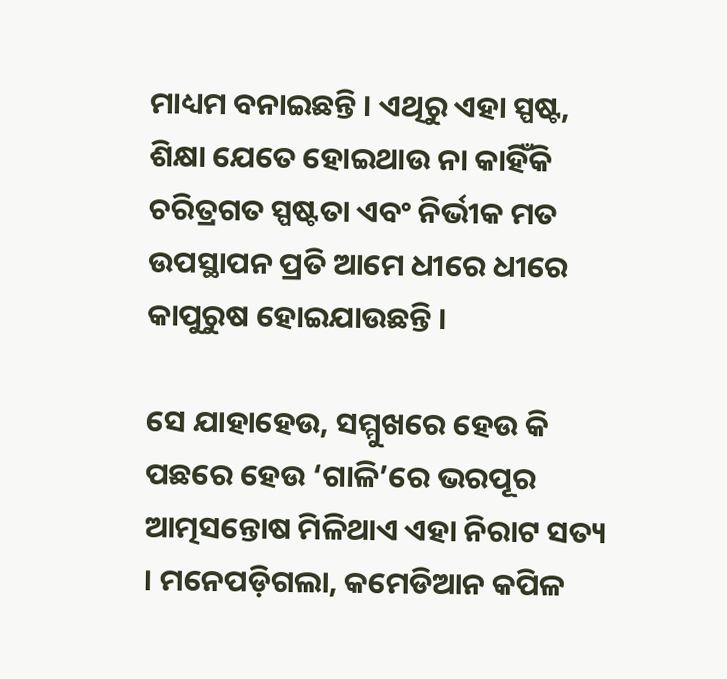ମାଧ୍ୟମ ବନାଇଛନ୍ତି । ଏଥିରୁ ଏହା ସ୍ପଷ୍ଟ, ଶିକ୍ଷା ଯେତେ ହୋଇଥାଉ ନା କାହିଁକି ଚରିତ୍ରଗତ ସ୍ପଷ୍ଟତା ଏବଂ ନିର୍ଭୀକ ମତ ଉପସ୍ଥାପନ ପ୍ରତି ଆମେ ଧୀରେ ଧୀରେ କାପୁରୁଷ ହୋଇଯାଉଛନ୍ତି ।

ସେ ଯାହାହେଉ, ସମ୍ମୁଖରେ ହେଉ କି ପଛରେ ହେଉ ‘ଗାଳି’ରେ ଭରପୂର ଆତ୍ମସନ୍ତୋଷ ମିଳିଥାଏ ଏହା ନିରାଟ ସତ୍ୟ । ମନେପଡ଼ିଗଲା, କମେଡିଆନ କପିଳ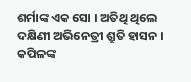ଶର୍ମାଙ୍କ ଏକ ସୋ । ଅତିଥି ଥିଲେ ଦକ୍ଷିଣୀ ଅଭିନେତ୍ରୀ ଶ୍ରୁତି ହାସନ । କପିଳଙ୍କ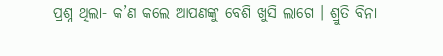ପ୍ରଶ୍ନ ଥିଲା- କ’ଣ କଲେ ଆପଣଙ୍କୁ ବେଶି ଖୁସି ଲାଗେ । ଶ୍ରୁତି ବିନା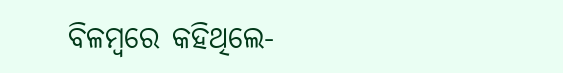ବିଳମ୍ବରେ କହିଥିଲେ-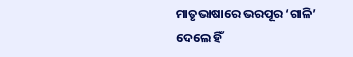ମାତୃଭାଷାରେ ଭରପୂର ‘ଗାଳି’ ଦେଲେ ହିଁ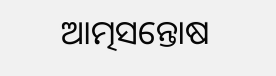ଆତ୍ମସନ୍ତୋଷ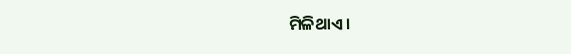ମିଳିଥାଏ ।